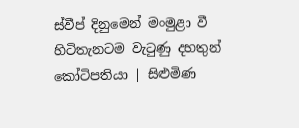ස්වීප් දිනුමෙන් මංමුළා වී හිටිතැනටම වැටුණු දහතුන් කෝටිපතියා | සිළුමිණ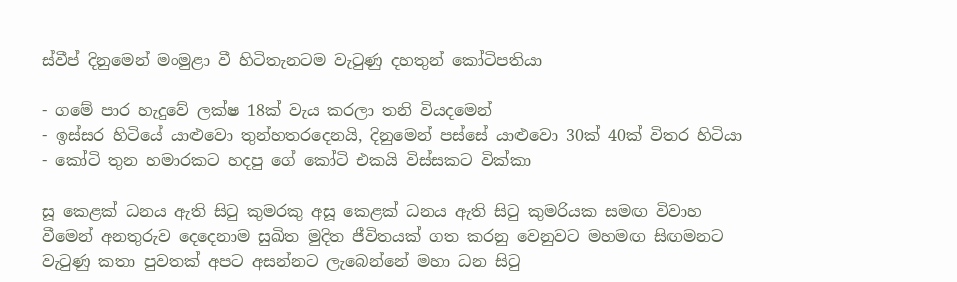ස්වීප් දිනුමෙන් මංමුළා වී හිටිතැනටම වැටුණු දහතුන් කෝටිපතියා

- ගමේ පාර හැදුවේ ලක්ෂ 18ක් වැය කරලා තනි වියදමෙන්
- ඉස්සර හිටියේ යාළුවො තුන්හතරදෙනයි, දිනුමෙන් පස්සේ යාළුවො 30ක් 40ක් විතර හිටියා
- කෝටි තුන හමාරකට හදපු ගේ කෝටි එකයි විස්සකට වික්කා

සූ කෙළක් ධනය ඇති සිටු කුමරකු අසූ කෙළක් ධනය ඇති සිටු කුමරියක සමඟ විවාහ වීමෙන් අනතුරුව දෙදෙනාම සුඛිත මුදිත ජීවිතයක් ගත කරනු වෙනුවට මහමඟ සිඟමනට වැටුණු කතා පුවතක් අපට අසන්නට ලැබෙන්නේ මහා ධන සිටු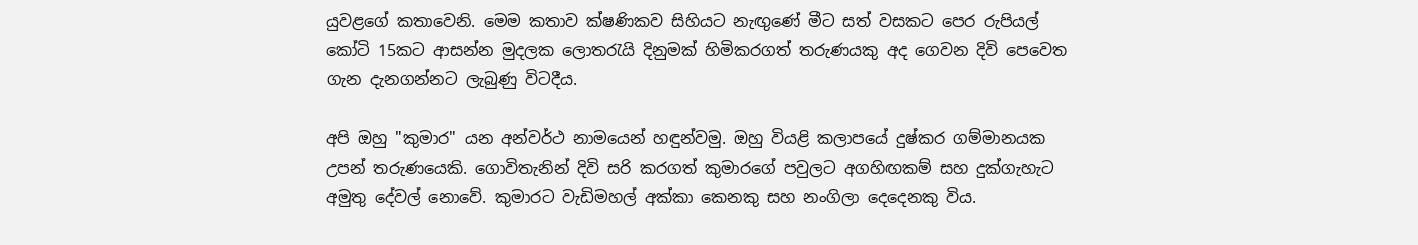යුවළගේ කතාවෙනි. මෙම කතාව ක්ෂණිකව සිහියට නැඟුණේ මීට සත් වසකට පෙර රුපියල් කෝටි 15කට ආසන්න මුදලක ලොතරැයි දිනුමක් හිමිකරගත් තරුණයකු අද ගෙවන දිවි පෙවෙත ගැන දැනගන්නට ලැබුණු විටදීය.

අපි ඔහු "කුමාර" යන අන්වර්ථ නාමයෙන් හඳුන්වමු. ඔහු වියළි කලාපයේ දුෂ්කර ගම්මානයක උපන් තරුණයෙකි. ගොවිතැනින් දිවි සරි කරගත් කුමාරගේ පවුලට අගහිඟකම් සහ දුක්ගැහැට අමුතු දේවල් නොවේ. කුමාරට වැඩිමහල් අක්කා කෙනකු සහ නංගිලා දෙදෙනකු විය.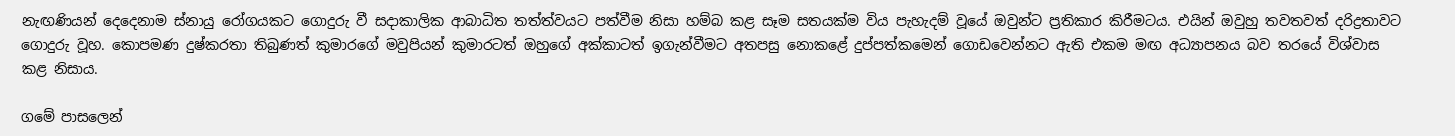නැඟණියන් දෙදෙනාම ස්නායු රෝගයකට ගොදුරු වී සදාකාලික ආබාධිත තත්ත්වයට පත්වීම නිසා හම්බ කළ සෑම සතයක්ම විය පැහැදම් වූයේ ඔවුන්ට ප්‍රතිකාර කිරීමටය. එයින් ඔවුහු තවතවත් දරිද්‍රතාවට ගොදුරු වූහ. කොපමණ දුෂ්කරතා තිබුණත් කුමාරගේ මවුපියන් කුමාරටත් ඔහුගේ අක්කාටත් ඉගැන්වීමට අතපසු නොකළේ දුප්පත්කමෙන් ගොඩවෙන්නට ඇති එකම මඟ අධ්‍යාපනය බව තරයේ විශ්වාස කළ නිසාය.

ගමේ පාසලෙන්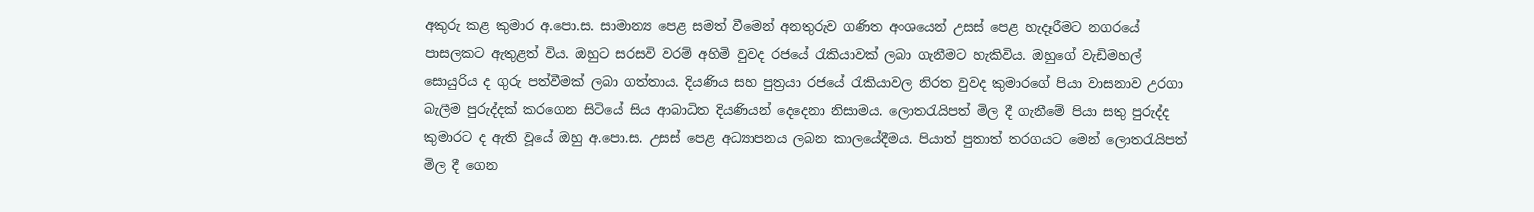අකුරු කළ කුමාර අ.පො.ස. සාමාන්‍ය පෙළ සමත් වීමෙන් අනතුරුව ගණිත අංශයෙන් උසස් පෙළ හැදෑරීමට නගරයේ පාසලකට ඇතුළත් විය. ඔහුට සරසවි වරම් අහිමි වුවද රජයේ රැකියාවක් ලබා ගැනීමට හැකිවිය. ඔහුගේ වැඩිමහල් සොයුරිය ද ගුරු පත්වීමක් ලබා ගත්තාය. දියණිය සහ පුත්‍රයා රජයේ රැකියාවල නිරත වුවද කුමාරගේ පියා වාසනාව උරගා බැලීම පුරුද්දක් කරගෙන සිටියේ සිය ආබාධිත දියණියන් දෙදෙනා නිසාමය. ලොතරැයිපත් මිල දී ගැනීමේ පියා සතු පුරුද්ද කුමාරට ද ඇති වූයේ ඔහු අ.පො.ස. උසස් පෙළ අධ්‍යාපනය ලබන කාලයේදීමය. පියාත් පුතාත් තරගයට මෙන් ලොතරැයිපත් මිල දී ගෙන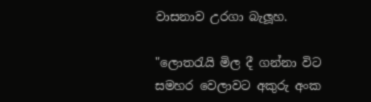වාසනාව උරගා බැලූහ.

"ලොතරැයි මිල දී ගන්නා විට සමහර වෙලාවට අකුරු අංක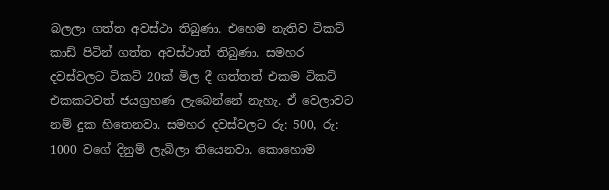බලලා ගත්ත අවස්ථා තිබුණා. එහෙම නැතිව ටිකට් කාඩ් පිටින් ගත්ත අවස්ථාත් තිබුණා. සමහර දවස්වලට ටිකට් 20ක් මිල දී ගත්තත් එකම ටිකට් එකකටවත් ජයග්‍රහණ ලැබෙන්නේ නැහැ. ඒ වෙලාවට නම් දුක හිතෙනවා. සමහර දවස්වලට රු: 500, රු: 1000 වගේ දිනුම් ලැබිලා තියෙනවා. කොහොම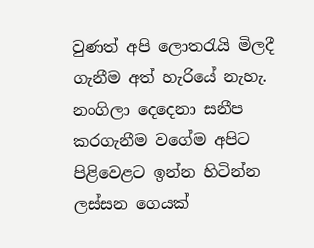වුණත් අපි ලොතරැයි මිලදී ගැනීම අත් හැරියේ නැහැ. නංගිලා දෙදෙනා සනීප කරගැනීම වගේම අපිට පිළිවෙළට ඉන්න හිටින්න ලස්සන ගෙයක්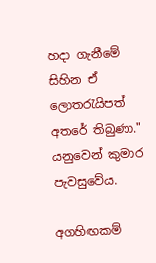හදා ගැනීමේ සිහින ඒ ලොතරැයිපත් අතරේ තිබුණා." යනුවෙන් කුමාර පැවසුවේය.

අගහිඟකම්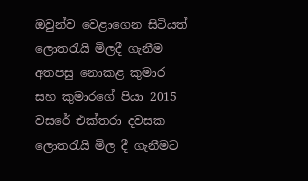ඔවුන්ව වෙළාගෙන සිටියත් ලොතරැයි මිලදී ගැනීම අතපසු නොකළ කුමාර සහ කුමාරගේ පියා 2015 වසරේ එක්තරා දවසක ලොතරැයි මිල දී ගැනීමට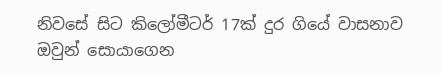නිවසේ සිට කිලෝමීටර් 17ක් දුර ගියේ වාසනාව ඔවුන් සොයාගෙන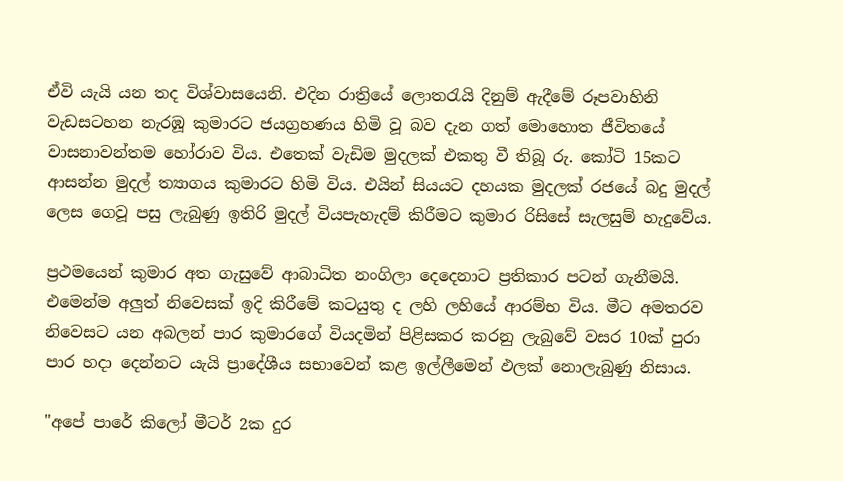ඒවි යැයි යන තද විශ්වාසයෙනි. එදින රාත්‍රියේ ලොතරැයි දිනුම් ඇදීමේ රූපවාහිනි වැඩසටහන නැරඹූ කුමාරට ජයග්‍රහණය හිමි වූ බව දැන ගත් මොහොත ජීවිතයේ වාසනාවන්තම හෝරාව විය. එතෙක් වැඩිම මුදලක් එකතු වී තිබූ රු. කෝටි 15කට ආසන්න මුදල් ත්‍යාගය කුමාරට හිමි විය. එයින් සියයට දහයක මුදලක් රජයේ බදු මුදල් ලෙස ගෙවූ පසු ලැබුණු ඉතිරි මුදල් වියපැහැදම් කිරීමට කුමාර රිසිසේ සැලසුම් හැදුවේය.

ප්‍රථමයෙන් කුමාර අත ගැසුවේ ආබාධිත නංගිලා දෙදෙනාට ප්‍රතිකාර පටන් ගැනීමයි. එමෙන්ම අලුත් නිවෙසක් ඉදි කිරීමේ කටයුතු ද ලහි ලහියේ ආරම්භ විය. මීට අමතරව නිවෙසට යන අබලන් පාර කුමාරගේ වියදමින් පිළිසකර කරනු ලැබුවේ වසර 10ක් පුරා පාර හදා දෙන්නට යැයි ප්‍රාදේශීය සභාවෙන් කළ ඉල්ලීමෙන් ඵලක් නොලැබුණු නිසාය.

"අපේ පාරේ කිලෝ මීටර් 2ක දුර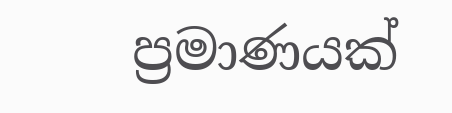ප්‍රමාණයක්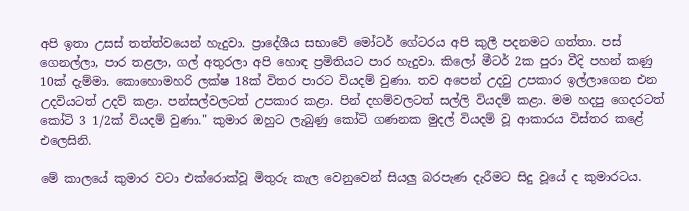අපි ඉතා උසස් තත්ත්වයෙන් හැදුවා. ප්‍රාදේශීය සභාවේ මෝටර් ගේටරය අපි කුලී පදනමට ගත්තා. පස් ගෙනල්ලා, පාර තළලා, ගල් අතුරලා අපි හොඳ ප්‍රමිතියට පාර හැදුවා. කිලෝ මීටර් 2ක පුරා වීදි පහන් කණු 10ක් දැම්මා. කොහොමහරි ලක්ෂ 18ක් විතර පාරට වියදම් වුණා. තව අපෙන් උදවු උපකාර ඉල්ලාගෙන එන උදවියටත් උදව් කළා. පන්සල්වලටත් උපකාර කළා. පින් දහම්වලටත් සල්ලි වියදම් කළා. මම හදපු ගෙදරටත් කෝටි 3 1/2ක් වියදම් වුණා." කුමාර ඔහුට ලැබුණු කෝටි ගණනක මුදල් වියදම් වූ ආකාරය විස්තර කළේ එලෙසිනි.

මේ කාලයේ කුමාර වටා එක්රොක්වූ මිතුරු කැල වෙනුවෙන් සියලු බරපැණ දැරීමට සිදු වූයේ ද කුමාරටය.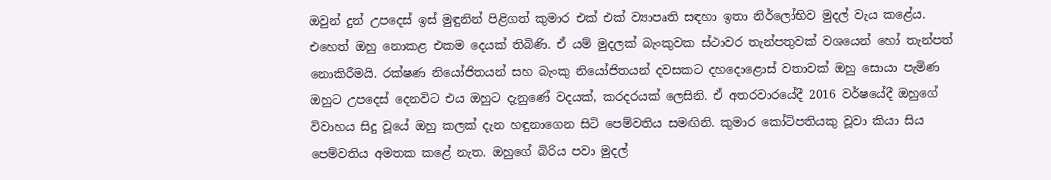ඔවුන් දුන් උපදෙස් ඉස් මුඳුනින් පිළිගත් කුමාර එක් එක් ව්‍යාපෘති සඳහා ඉතා නිර්ලෝභිව මුදල් වැය කළේය. එහෙත් ඔහු නොකළ එකම දෙයක් තිබිණි. ඒ යම් මුදලක් බැංකුවක ස්ථාවර තැන්පතුවක් වශයෙන් හෝ තැන්පත් නොකිරීමයි. රක්ෂණ නියෝජිතයන් සහ බැංකු නියෝජිතයන් දවසකට දහදොළොස් වතාවක් ඔහු සොයා පැමිණ ඔහුට උපදෙස් දෙනවිට එය ඔහුට දැනුණේ වදයක්, කරදරයක් ලෙසිනි. ඒ අතරවාරයේදී 2016 වර්ෂයේදී ඔහුගේ විවාහය සිදු වූයේ ඔහු කලක් දැන හඳුනාගෙන සිටි පෙම්වතිය සමඟිනි. කුමාර කෝටිපතියකු වූවා කියා සිය පෙම්වතිය අමතක කළේ නැත. ඔහුගේ බිරිය පවා මුදල්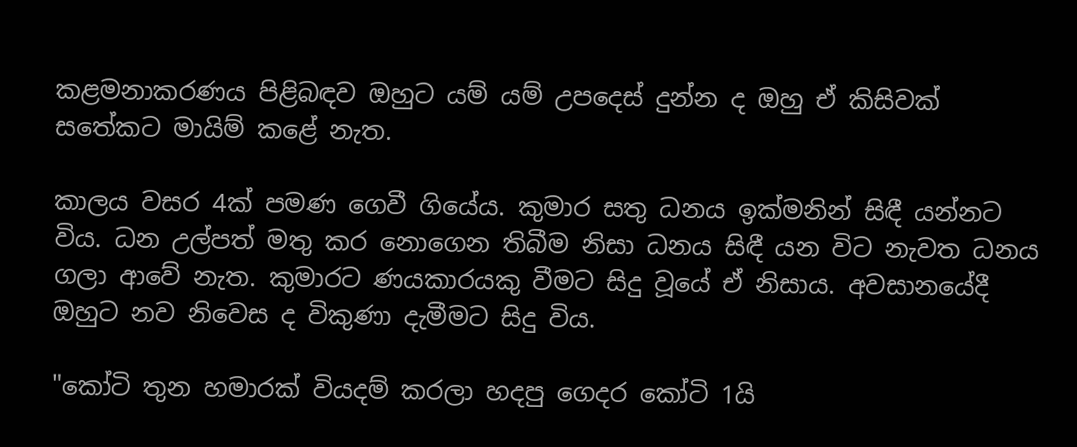කළමනාකරණය පිළිබඳව ඔහුට යම් යම් උපදෙස් දුන්න ද ඔහු ඒ කිසිවක් සතේකට මායිම් කළේ නැත.

කාලය වසර 4ක් පමණ ගෙවී ගියේය. කුමාර සතු ධනය ඉක්මනින් සිඳී යන්නට විය. ධන උල්පත් මතු කර නොගෙන තිබීම නිසා ධනය සිඳී යන විට නැවත ධනය ගලා ආවේ නැත. කුමාරට ණයකාරයකු වීමට සිදු වූයේ ඒ නිසාය. අවසානයේදී ඔහුට නව නිවෙස ද විකුණා දැමීමට සිදු විය.

"කෝටි තුන හමාරක් වියදම් කරලා හදපු ගෙදර කෝටි 1යි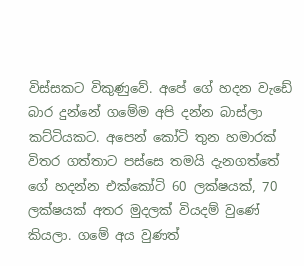විස්සකට විකුණුවේ. අපේ ගේ හදන වැඩේ බාර දුන්නේ ගමේම අපි දන්න බාස්ලා කට්ටියකට. අපෙන් කෝටි තුන හමාරක් විතර ගත්තාට පස්සෙ තමයි දැනගත්තේ ගේ හදන්න එක්කෝටි 60 ලක්ෂයක්, 70 ලක්ෂයක් අතර මුදලක් වියදම් වුණේ කියලා. ගමේ අය වුණත්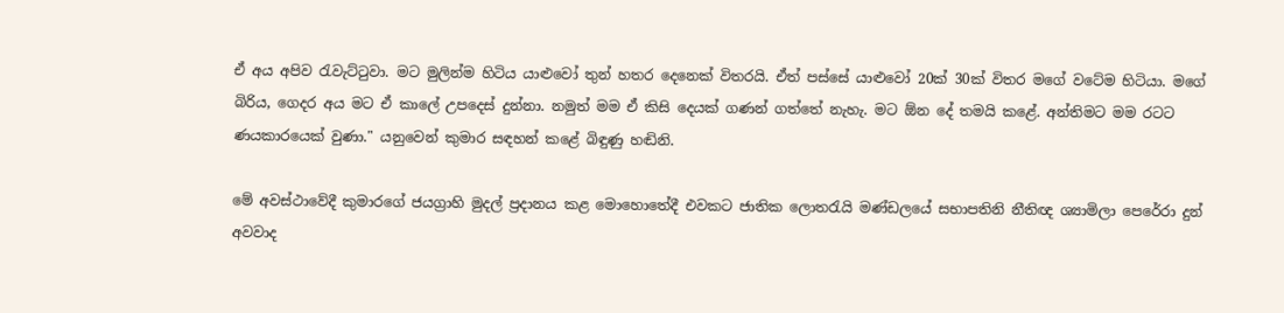ඒ අය අපිව රැවැට්ටුවා. මට මුලින්ම හිටිය යාළුවෝ තුන් හතර දෙනෙක් විතරයි. ඒත් පස්සේ යාළුවෝ 20ක් 30ක් විතර මගේ වටේම හිටියා. මගේ බිරිය, ගෙදර අය මට ඒ කාලේ උපදෙස් දුන්නා. නමුත් මම ඒ කිසි දෙයක් ගණන් ගත්තේ නැහැ. මට ඕන දේ තමයි කළේ. අන්තිමට මම රටට ණයකාරයෙක් වුණා." යනුවෙන් කුමාර සඳහන් කළේ බිඳුණු හඬිනි.

මේ අවස්ථාවේදී කුමාරගේ ජයග්‍රාහි මුදල් ප්‍රදානය කළ මොහොතේදී එවකට ජාතික ලොතරැයි මණ්ඩලයේ සභාපතිනි නීතිඥ ශ්‍යාමිලා පෙරේරා දුන් අවවාද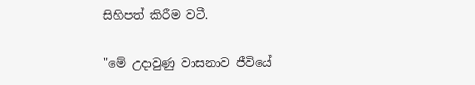සිහිපත් කිරීම වටී.

"මේ උදාවුණු වාසනාව ජීවියේ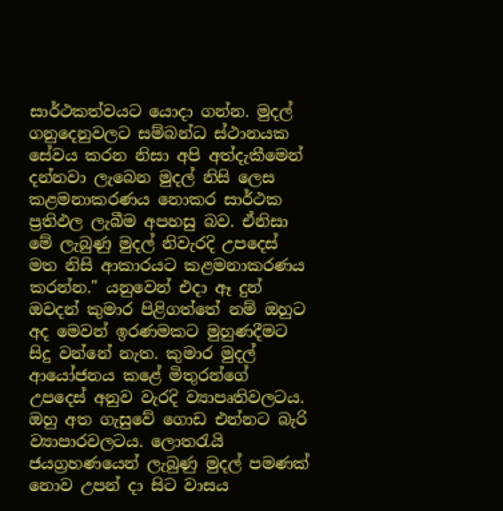සාර්ථකත්වයට යොදා ගන්න. මුදල් ගනුදෙනුවලට සම්බන්ධ ස්ථානයක සේවය කරන නිසා අපි අත්දැකීමෙන් දන්නවා ලැබෙන මුදල් නිසි ලෙස කළමනාකරණය නොකර සාර්ථක ප්‍රතිඵල ලැබීම අපහසු බව. ඒනිසා මේ ලැබුණු මුදල් නිවැරදි උපදෙස් මත නිසි ආකාරයට කළමනාකරණය කරන්න." යනුවෙන් එදා ඈ දුන් ඔවදන් කුමාර පිළිගත්තේ නම් ඔහුට අද මෙවන් ඉරණමකට මුහුණදීමට සිදු වන්නේ නැත. කුමාර මුදල් ආයෝජනය කළේ මිතුරන්ගේ උපදෙස් අනුව වැරදි ව්‍යාපෘතිවලටය. ඔහු අත ගැසුවේ ගොඩ එන්නට බැරි ව්‍යාපාරවලටය. ලොතරැයි ජයග්‍රහණයෙන් ලැබුණු මුදල් පමණක් නොව උපන් දා සිට වාසය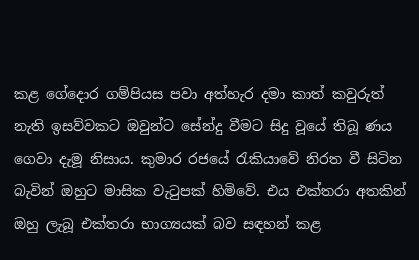කළ ගේදොර ගම්පියස පවා අත්හැර දමා කාත් කවුරුත් නැති ඉසව්වකට ඔවුන්ට සේන්දු වීමට සිදු වූයේ තිබූ ණය ගෙවා දැමූ නිසාය. කුමාර රජයේ රැකියාවේ නිරත වී සිටින බැවින් ඔහුට මාසික වැටුපක් හිමිවේ. එය එක්තරා අතකින් ඔහු ලැබූ එක්තරා භාග්‍යයක් බව සඳහන් කළ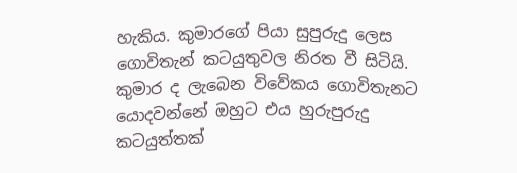හැකිය. කුමාරගේ පියා සුපුරුදු ලෙස ගොවිතැන් කටයුතුවල නිරත වී සිටියි. කුමාර ද ලැබෙන විවේකය ගොවිතැනට යොදවන්නේ ඔහුට එය හුරුපුරුදු කටයුත්තක්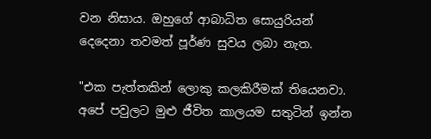වන නිසාය. ඔහුගේ ආබාධිත සොයුරියන් දෙදෙනා තවමත් පූර්ණ සුවය ලබා නැත.

"එක පැත්තකින් ලොකු කලකිරීමක් තියෙනවා. අපේ පවුලට මුළු ජීවිත කාලයම සතුටින් ඉන්න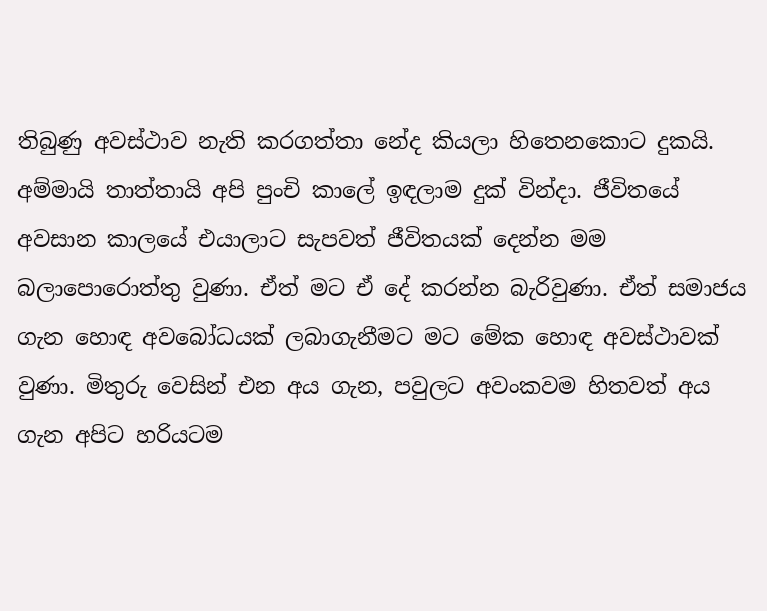තිබුණු අවස්ථාව නැති කරගත්තා නේද කියලා හිතෙනකොට දුකයි. අම්මායි තාත්තායි අපි පුංචි කාලේ ඉඳලාම දුක් වින්දා. ජීවිතයේ අවසාන කාලයේ එයාලාට සැපවත් ජීවිතයක් දෙන්න මම බලාපොරොත්තු වුණා. ඒත් මට ඒ දේ කරන්න බැරිවුණා. ඒත් සමාජය ගැන හොඳ අවබෝධයක් ලබාගැනීමට මට මේක හොඳ අවස්ථාවක් වුණා. මිතුරු වෙසින් එන අය ගැන, පවුලට අවංකවම හිතවත් අය ගැන අපිට හරියටම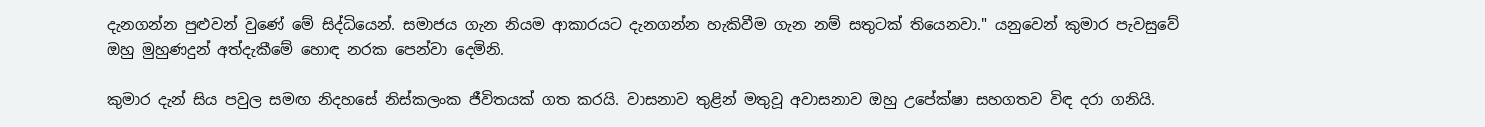දැනගන්න පුළුවන් වුණේ මේ සිද්ධියෙන්. සමාජය ගැන නියම ආකාරයට දැනගන්න හැකිවීම ගැන නම් සතුටක් තියෙනවා." යනුවෙන් කුමාර පැවසුවේ ඔහු මුහුණදුන් අත්දැකීමේ හොඳ නරක පෙන්වා දෙමිනි.

කුමාර දැන් සිය පවුල සමඟ නිදහසේ නිස්කලංක ජීවිතයක් ගත කරයි. වාසනාව තුළින් මතුවූ අවාසනාව ඔහු උපේක්ෂා සහගතව විඳ දරා ගනියි.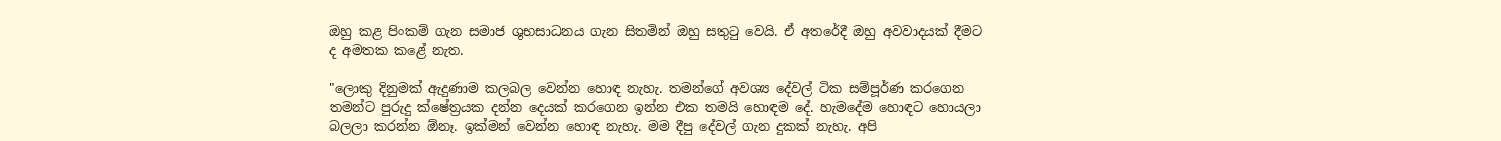ඔහු කළ පිංකම් ගැන සමාජ ශුභසාධනය ගැන සිතමින් ඔහු සතුටු වෙයි. ඒ අතරේදී ඔහු අවවාදයක් දීමට ද අමතක කළේ නැත.

"ලොකු දිනුමක් ඇදුණාම කලබල වෙන්න හොඳ නැහැ. තමන්ගේ අවශ්‍ය දේවල් ටික සම්පූර්ණ කරගෙන තමන්ට පුරුදු ක්ෂේත්‍රයක දන්න දෙයක් කරගෙන ඉන්න එක තමයි හොඳම දේ. හැමදේම හොඳට හොයලා බලලා කරන්න ඕනෑ. ඉක්මන් වෙන්න හොඳ නැහැ. මම දීපු දේවල් ගැන දුකක් නැහැ. අපි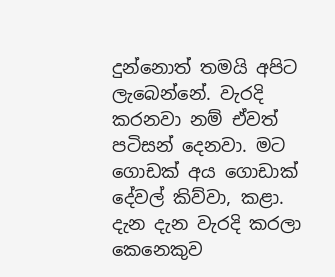දුන්නොත් තමයි අපිට ලැබෙන්නේ. වැරදි කරනවා නම් ඒවත් පටිසන් දෙනවා. මට ගොඩක් අය ගොඩාක් දේවල් කිව්වා, කළා. දැන දැන වැරදි කරලා කෙනෙකුව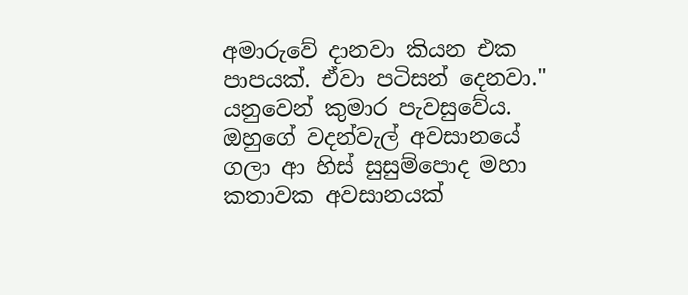අමාරුවේ දානවා කියන එක පාපයක්. ඒවා පටිසන් දෙනවා." යනුවෙන් කුමාර පැවසුවේය. ඔහුගේ වදන්වැල් අවසානයේ ගලා ආ හිස් සුසුම්පොද මහා කතාවක අවසානයක්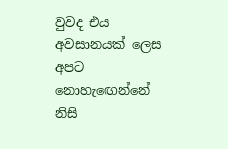වුවද එය අවසානයක් ලෙස අපට නොහැඟෙන්නේ නිසි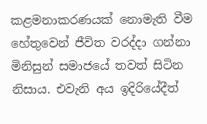කළමනාකරණයක් නොමැති වීම හේතුවෙන් ජීවිත වරද්දා ගන්නා මිනිසුන් සමාජයේ තවත් සිටින නිසාය. එවැනි අය ඉදිරියේදීත්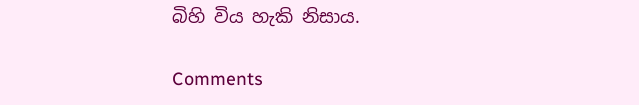බිහි විය හැකි නිසාය.

Comments